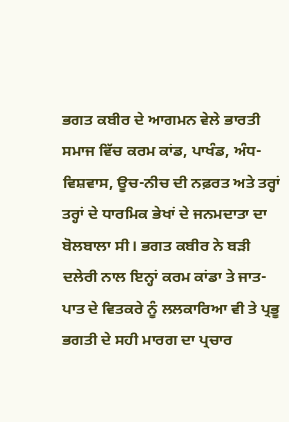ਭਗਤ ਕਬੀਰ ਦੇ ਆਗਮਨ ਵੇਲੇ ਭਾਰਤੀ ਸਮਾਜ ਵਿੱਚ ਕਰਮ ਕਾਂਡ, ਪਾਖੰਡ, ਅੰਧ-ਵਿਸ਼ਵਾਸ, ਊਚ-ਨੀਚ ਦੀ ਨਫ਼ਰਤ ਅਤੇ ਤਰ੍ਹਾਂ ਤਰ੍ਹਾਂ ਦੇ ਧਾਰਮਿਕ ਭੇਖਾਂ ਦੇ ਜਨਮਦਾਤਾ ਦਾ ਬੋਲਬਾਲਾ ਸੀ। ਭਗਤ ਕਬੀਰ ਨੇ ਬੜੀ ਦਲੇਰੀ ਨਾਲ ਇਨ੍ਹਾਂ ਕਰਮ ਕਾਂਡਾ ਤੇ ਜਾਤ-ਪਾਤ ਦੇ ਵਿਤਕਰੇ ਨੂੰ ਲਲਕਾਰਿਆ ਵੀ ਤੇ ਪ੍ਰਭੂ ਭਗਤੀ ਦੇ ਸਹੀ ਮਾਰਗ ਦਾ ਪ੍ਰਚਾਰ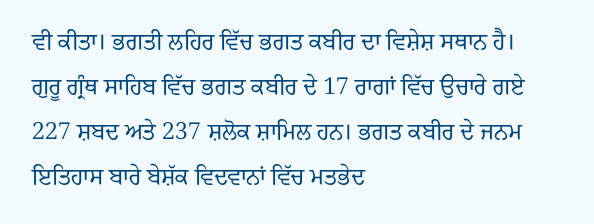ਵੀ ਕੀਤਾ। ਭਗਤੀ ਲਹਿਰ ਵਿੱਚ ਭਗਤ ਕਬੀਰ ਦਾ ਵਿਸ਼ੇਸ਼ ਸਥਾਨ ਹੈ। ਗੁਰੂ ਗ੍ਰੰਥ ਸਾਹਿਬ ਵਿੱਚ ਭਗਤ ਕਬੀਰ ਦੇ 17 ਰਾਗਾਂ ਵਿੱਚ ਉਚਾਰੇ ਗਏ 227 ਸ਼ਬਦ ਅਤੇ 237 ਸ਼ਲੋਕ ਸ਼ਾਮਿਲ ਹਨ। ਭਗਤ ਕਬੀਰ ਦੇ ਜਨਮ ਇਤਿਹਾਸ ਬਾਰੇ ਬੇਸ਼ੱਕ ਵਿਦਵਾਨਾਂ ਵਿੱਚ ਮਤਭੇਦ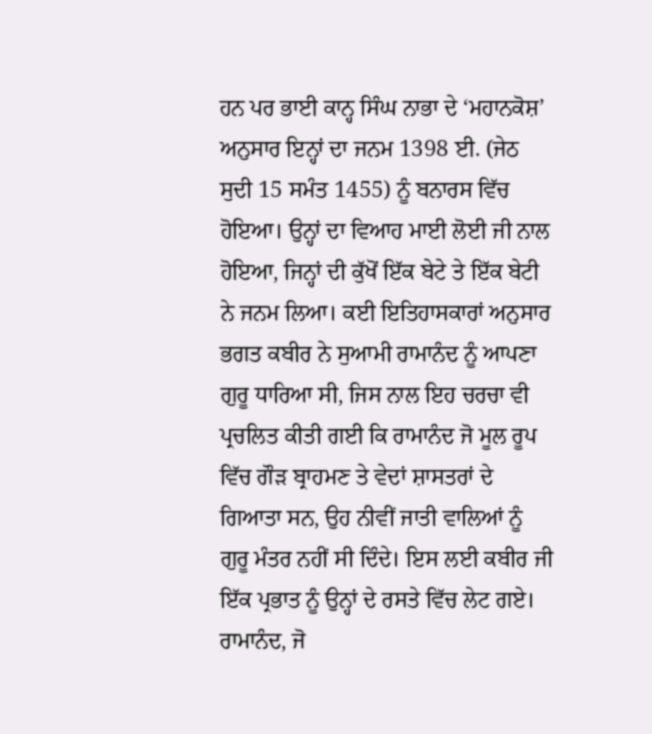ਹਨ ਪਰ ਭਾਈ ਕਾਨ੍ਹ ਸਿੰਘ ਨਾਭਾ ਦੇ ‘ਮਹਾਨਕੋਸ਼’ ਅਨੁਸਾਰ ਇਨ੍ਹਾਂ ਦਾ ਜਨਮ 1398 ਈ. (ਜੇਠ ਸੁਦੀ 15 ਸਮੰਤ 1455) ਨੂੰ ਬਨਾਰਸ ਵਿੱਚ ਹੋਇਆ। ਉਨ੍ਹਾਂ ਦਾ ਵਿਆਹ ਮਾਈ ਲੋਈ ਜੀ ਨਾਲ ਹੋਇਆ, ਜਿਨ੍ਹਾਂ ਦੀ ਕੁੱਖੋਂ ਇੱਕ ਬੇਟੇ ਤੇ ਇੱਕ ਬੇਟੀ ਨੇ ਜਨਮ ਲਿਆ। ਕਈ ਇਤਿਹਾਸਕਾਰਾਂ ਅਨੁਸਾਰ ਭਗਤ ਕਬੀਰ ਨੇ ਸੁਆਮੀ ਰਾਮਾਨੰਦ ਨੂੰ ਆਪਣਾ ਗੁਰੂ ਧਾਰਿਆ ਸੀ, ਜਿਸ ਨਾਲ ਇਹ ਚਰਚਾ ਵੀ ਪ੍ਰਚਲਿਤ ਕੀਤੀ ਗਈ ਕਿ ਰਾਮਾਨੰਦ ਜੋ ਮੂਲ ਰੂਪ ਵਿੱਚ ਗੌੜ ਬ੍ਰਾਹਮਣ ਤੇ ਵੇਦਾਂ ਸ਼ਾਸਤਰਾਂ ਦੇ ਗਿਆਤਾ ਸਨ, ਉਹ ਨੀਵੀਂ ਜਾਤੀ ਵਾਲਿਆਂ ਨੂੰ ਗੁਰੂ ਮੰਤਰ ਨਹੀਂ ਸੀ ਦਿੰਦੇ। ਇਸ ਲਈ ਕਬੀਰ ਜੀ ਇੱਕ ਪ੍ਰਭਾਤ ਨੂੰ ਉਨ੍ਹਾਂ ਦੇ ਰਸਤੇ ਵਿੱਚ ਲੇਟ ਗਏ। ਰਾਮਾਨੰਦ, ਜੋ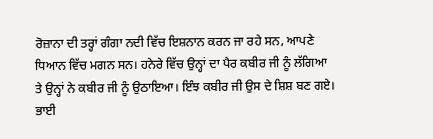ਰੋਜ਼ਾਨਾ ਦੀ ਤਰ੍ਹਾਂ ਗੰਗਾ ਨਦੀ ਵਿੱਚ ਇਸ਼ਨਾਨ ਕਰਨ ਜਾ ਰਹੇ ਸਨ, ਆਪਣੇ ਧਿਆਨ ਵਿੱਚ ਮਗਨ ਸਨ। ਹਨੇਰੇ ਵਿੱਚ ਉਨ੍ਹਾਂ ਦਾ ਪੈਰ ਕਬੀਰ ਜੀ ਨੂੰ ਲੱਗਿਆ ਤੇ ਉਨ੍ਹਾਂ ਨੇ ਕਬੀਰ ਜੀ ਨੂੰ ਉਠਾਇਆ। ਇੰਝ ਕਬੀਰ ਜੀ ਉਸ ਦੇ ਸ਼ਿਸ਼ ਬਣ ਗਏ। ਭਾਈ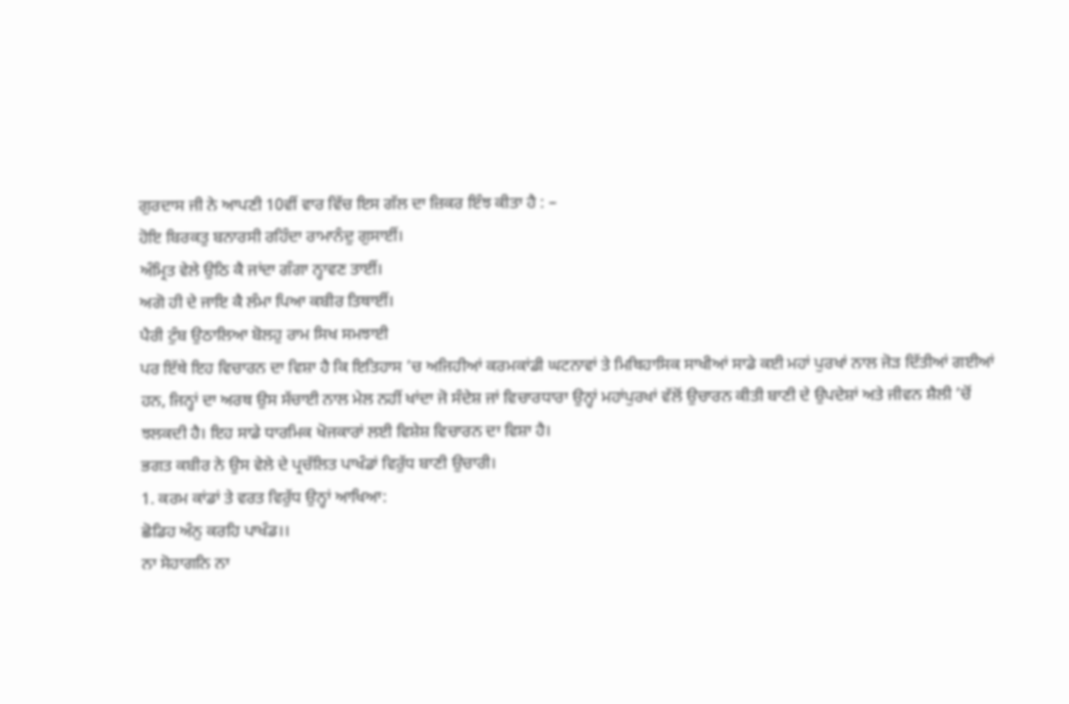ਗੁਰਦਾਸ ਜੀ ਨੇ ਆਪਣੀ 10ਵੀਂ ਵਾਰ ਵਿੱਚ ਇਸ ਗੱਲ ਦਾ ਜ਼ਿਕਰ ਇੰਝ ਕੀਤਾ ਹੈ : –
ਹੋਇ ਬਿਰਕਤੁ ਬਨਾਰਸੀ ਰਹਿੰਦਾ ਰਾਮਾਨੰਦੁ ਗੁਸਾਈਂ।
ਅੰਮ੍ਰਿਤ ਵੇਲੇ ਉਠਿ ਕੈ ਜਾਂਦਾ ਗੰਗਾ ਨ੍ਹਾਵਣ ਤਾਈਂ।
ਅਗੋ ਹੀ ਦੇ ਜਾਇ ਕੈ ਲੰਮਾ ਪਿਆ ਕਬੀਰ ਤਿਥਾਈਂ।
ਪੈਰੀ ਟੁੰਬ ਉਠਾਲਿਆ ਬੋਲਹੁ ਰਾਮ ਸਿਖ ਸਮਝਾਈ
ਪਰ ਇੱਥੇ ਇਹ ਵਿਚਾਰਨ ਦਾ ਵਿਸ਼ਾ ਹੈ ਕਿ ਇਤਿਹਾਸ ’ਚ ਅਜਿਹੀਆਂ ਕਰਮਕਾਂਡੀ ਘਟਨਾਵਾਂ ਤੇ ਮਿਥਿਹਾਸਿਕ ਸਾਖੀਆਂ ਸਾਡੇ ਕਈ ਮਹਾਂ ਪੁਰਖਾਂ ਨਾਲ ਜੋੜ ਦਿੱਤੀਆਂ ਗਈਆਂ ਹਨ, ਜਿਨ੍ਹਾਂ ਦਾ ਅਰਥ ਉਸ ਸੱਚਾਈ ਨਾਲ ਮੇਲ ਨਹੀਂ ਖਾਂਦਾ ਜੋ ਸੰਦੇਸ਼ ਜਾਂ ਵਿਚਾਰਧਾਰਾ ਉਨ੍ਹਾਂ ਮਹਾਂਪੁਰਖਾਂ ਵੱਲੋਂ ਉਚਾਰਨ ਕੀਤੀ ਬਾਣੀ ਦੇ ਉਪਦੇਸ਼ਾਂ ਅਤੇ ਜੀਵਨ ਸ਼ੈਲੀ ’ਚੋਂ ਝਲਕਦੀ ਹੈ। ਇਹ ਸਾਡੇ ਧਾਰਮਿਕ ਖੋਜਕਾਰਾਂ ਲਈ ਵਿਸ਼ੇਸ਼ ਵਿਚਾਰਨ ਦਾ ਵਿਸ਼ਾ ਹੈ।
ਭਗਤ ਕਬੀਰ ਨੇ ਉਸ ਵੇਲੇ ਦੇ ਪ੍ਰਚੱਲਿਤ ਪਾਖੰਡਾਂ ਵਿਰੁੱਧ ਬਾਣੀ ਉਚਾਰੀ।
1. ਕਰਮ ਕਾਂਡਾਂ ਤੇ ਵਰਤ ਵਿਰੁੱਧ ਉਨ੍ਹਾਂ ਆਖਿਆ:
ਛੋਡਿਹ ਅੰਨੁ ਕਰਹਿ ਪਾਖੰਡ।।
ਨਾ ਸੋਹਾਗਨਿ ਨਾ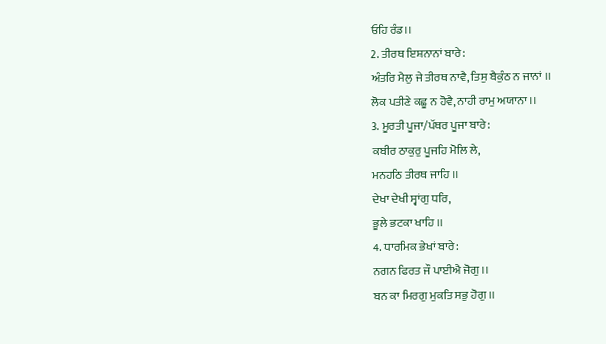ਓਹਿ ਰੰਡ।।
2. ਤੀਰਥ ਇਸ਼ਨਾਨਾਂ ਬਾਰੇ:
ਅੰਤਰਿ ਮੈਲੁ ਜੇ ਤੀਰਥ ਨਾਵੈ, ਤਿਸੁ ਬੈਕੁੰਠ ਨ ਜਾਨਾਂ ।।
ਲੋਕ ਪਤੀਣੇ ਕਛੂ ਨ ਹੋਵੈ, ਨਾਹੀ ਰਾਮੁ ਅਯਾਨਾ ।।
3. ਮੂਰਤੀ ਪੂਜਾ/ਪੱਥਰ ਪੂਜਾ ਬਾਰੇ:
ਕਬੀਰ ਠਾਕੁਰੁ ਪੂਜਹਿ ਮੋਲਿ ਲੇ,
ਮਨਹਠਿ ਤੀਰਥ ਜਾਹਿ ।।
ਦੇਖਾ ਦੇਖੀ ਸ੍ਵਾਂਗੁ ਧਰਿ,
ਭੂਲੇ ਭਟਕਾ ਖਾਹਿ ।।
4. ਧਾਰਮਿਕ ਭੇਖਾਂ ਬਾਰੇ:
ਨਗਨ ਫਿਰਤ ਜੌ ਪਾਈਐ ਜੋਗੁ ।।
ਬਨ ਕਾ ਮਿਰਗੁ ਮੁਕਤਿ ਸਭੁ ਹੋਗੁ ।।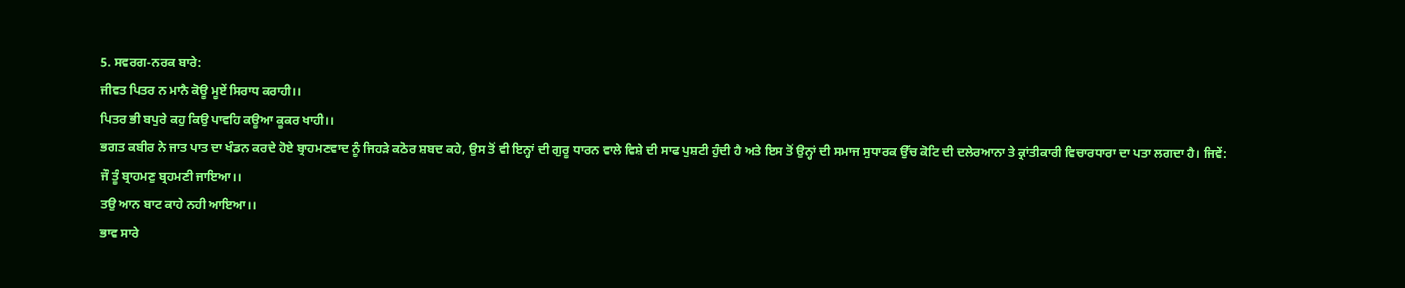5. ਸਵਰਗ-ਨਰਕ ਬਾਰੇ:
ਜੀਵਤ ਪਿਤਰ ਨ ਮਾਨੈ ਕੋਊ ਮੂਏਂ ਸਿਰਾਧ ਕਰਾਹੀ।।
ਪਿਤਰ ਭੀ ਬਪੁਰੇ ਕਹੁ ਕਿਉ ਪਾਵਹਿ ਕਊਆ ਕੂਕਰ ਖਾਹੀ।।
ਭਗਤ ਕਬੀਰ ਨੇ ਜਾਤ ਪਾਤ ਦਾ ਖੰਡਨ ਕਰਦੇ ਹੋਏ ਬ੍ਰਾਹਮਣਵਾਦ ਨੂੰ ਜਿਹੜੇ ਕਠੋਰ ਸ਼ਬਦ ਕਹੇ, ਉਸ ਤੋਂ ਵੀ ਇਨ੍ਹਾਂ ਦੀ ਗੁਰੂ ਧਾਰਨ ਵਾਲੇ ਵਿਸ਼ੇ ਦੀ ਸਾਫ ਪੁਸ਼ਟੀ ਹੁੰਦੀ ਹੈ ਅਤੇ ਇਸ ਤੋਂ ਉਨ੍ਹਾਂ ਦੀ ਸਮਾਜ ਸੁਧਾਰਕ ਉੱਚ ਕੋਟਿ ਦੀ ਦਲੇਰਆਨਾ ਤੇ ਕ੍ਰਾਂਤੀਕਾਰੀ ਵਿਚਾਰਧਾਰਾ ਦਾ ਪਤਾ ਲਗਦਾ ਹੈ। ਜਿਵੇਂ:
ਜੌ ਤੂੰ ਬ੍ਰਾਹਮਣੁ ਬ੍ਰਹਮਣੀ ਜਾਇਆ।।
ਤਉ ਆਨ ਬਾਟ ਕਾਹੇ ਨਹੀ ਆਇਆ।।
ਭਾਵ ਸਾਰੇ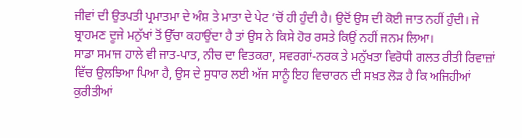ਜੀਵਾਂ ਦੀ ਉਤਪਤੀ ਪ੍ਰਮਾਤਮਾ ਦੇ ਅੰਸ਼ ਤੇ ਮਾਤਾ ਦੇ ਪੇਟ ’ਚੋਂ ਹੀ ਹੁੰਦੀ ਹੈ। ਉਦੋਂ ਉਸ ਦੀ ਕੋਈ ਜਾਤ ਨਹੀਂ ਹੁੰਦੀ। ਜੇ ਬ੍ਰਾਹਮਣ ਦੂਜੇ ਮਨੁੱਖਾਂ ਤੋਂ ਉੱਚਾ ਕਹਾਉਂਦਾ ਹੈ ਤਾਂ ਉਸ ਨੇ ਕਿਸੇ ਹੋਰ ਰਸਤੇ ਕਿਉਂ ਨਹੀਂ ਜਨਮ ਲਿਆ।
ਸਾਡਾ ਸਮਾਜ ਹਾਲੇ ਵੀ ਜਾਤ-ਪਾਤ, ਨੀਚ ਦਾ ਵਿਤਕਰਾ, ਸਵਰਗਾਂ-ਨਰਕ ਤੇ ਮਨੁੱਖਤਾ ਵਿਰੋਧੀ ਗਲਤ ਰੀਤੀ ਰਿਵਾਜ਼ਾਂ ਵਿੱਚ ਉਲਝਿਆ ਪਿਆ ਹੈ, ਉਸ ਦੇ ਸੁਧਾਰ ਲਈ ਅੱਜ ਸਾਨੂੰ ਇਹ ਵਿਚਾਰਨ ਦੀ ਸਖ਼ਤ ਲੋੜ ਹੈ ਕਿ ਅਜਿਹੀਆਂ ਕੁਰੀਤੀਆਂ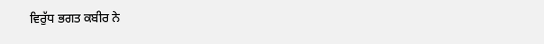ਵਿਰੁੱਧ ਭਗਤ ਕਬੀਰ ਨੇ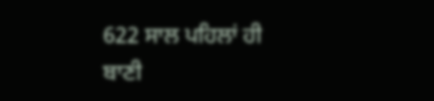622 ਸਾਲ ਪਹਿਲਾਂ ਹੀ ਬਾਣੀ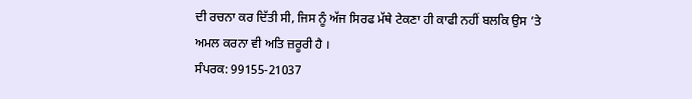ਦੀ ਰਚਨਾ ਕਰ ਦਿੱਤੀ ਸੀ, ਜਿਸ ਨੂੰ ਅੱਜ ਸਿਰਫ ਮੱਥੇ ਟੇਕਣਾ ਹੀ ਕਾਫੀ ਨਹੀਂ ਬਲਕਿ ਉਸ ’ਤੇ ਅਮਲ ਕਰਨਾ ਵੀ ਅਤਿ ਜ਼ਰੂਰੀ ਹੈ ।
ਸੰਪਰਕ: 99155-21037